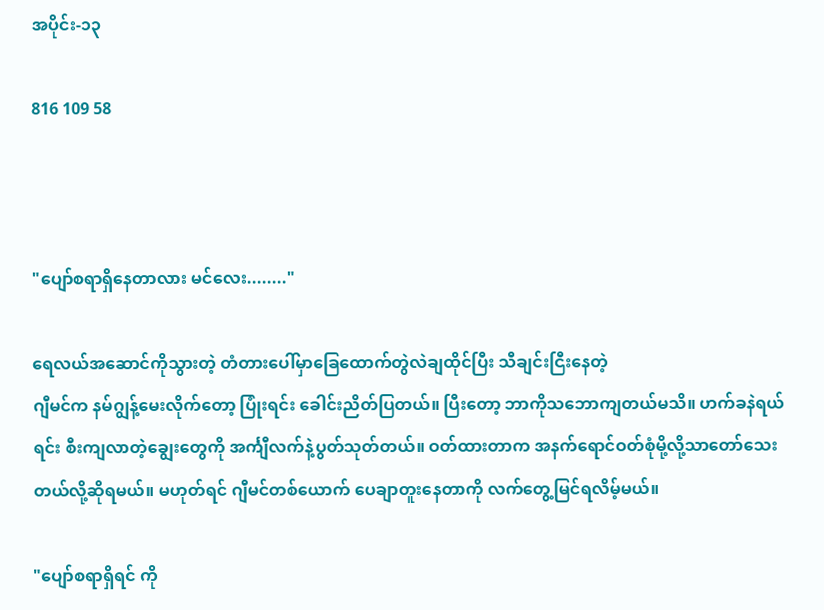အပိုင်း-၁၃

816 109 58



"ပျော်စရာရှိနေတာလား မင်လေး........"

ရေလယ်အဆောင်ကိုသွားတဲ့ တံတား‌‌ပေါ်မှာခြေထောက်တွဲလဲချထိုင်ပြီး သီချင်းငြီးနေတဲ့
ဂျီမင်က နမ်ဂျွန့်မေးလိုက်တော့ ပြုံးရင်း ခေါင်းညိတ်ပြတယ်။ ပြီးတော့ ဘာကိုသဘောကျတယ်မသိ။ ဟက်ခနဲရယ်ရင်း စီးကျလာတဲ့ချွေးတွေကို အင်္ကျီလက်နဲ့ပွတ်သုတ်တယ်။ ဝတ်ထားတာက အနက်ရောင်ဝတ်စုံမို့လို့သာတော်သေးတယ်လို့ဆိုရမယ်။ မဟုတ်ရင် ဂျီမင်တစ်ယောက် ပေချာတူးနေတာကို လက်တွေ့မြင်ရလိမ့်မယ်။

"ပျော်စရာရှိရင် ကို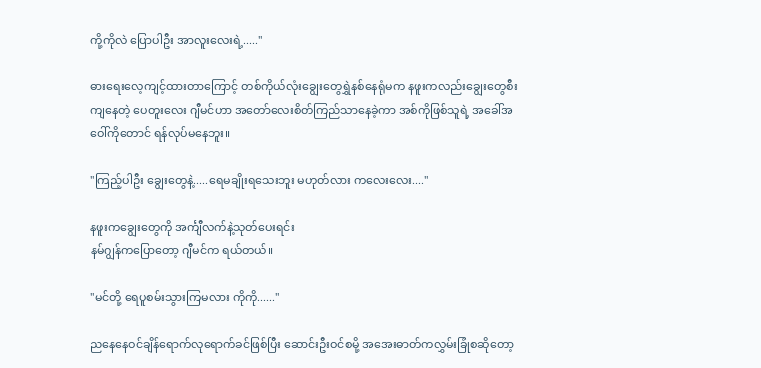ကို့ကိုလဲ ပြောပါဦး အာလူးလေးရဲ့....."

ဓားရေးလေ့ကျင့်ထားတာကြောင့် တစ်ကိုယ်လုံးချွေးတွေရွှဲနစ်နေရုံမက နဖူးကလည်းချွေးတွေစီးကျနေတဲ့ ပေတူးလေး ဂျီမင်ဟာ အတော်လေးစိတ်ကြည်သာနေခဲ့ကာ အစ်ကိုဖြစ်သူရဲ့ အခေါ်အဝေါ်ကိုတောင် ရန်လုပ်မနေဘူး။

"ကြည့်ပါဦး ချွေးတွေနဲ့.....ရေမချိုးရသေးဘူး မဟုတ်လား ကလေးလေး...."

နဖူးကချွေးတွေကို အင်္ကျီလက်နဲ့သုတ်ပေးရင်း
နမ်ဂျွန်ကပြောတော့ ဂျီမင်က ရယ်တယ်။

"မင်တို့ ရေပူစမ်းသွားကြမလား ကိုကို......"

ညနေနေဝင်ချိန်ရောက်လုရောက်ခင်ဖြစ်ပြီး ဆောင်းဦးဝင်စမို့ အအေးဓာတ်ကလွှမ်းခြုံစဆိုတော့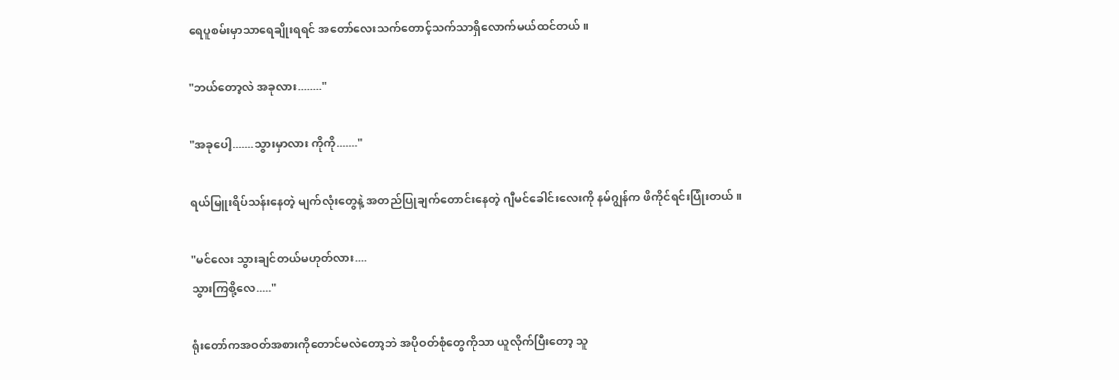ရေပူစမ်းမှာသာရေချိုးရရင် အတော်လေးသက်တောင့်သက်သာရှိလောက်မယ်ထင်တယ်။

"ဘယ်တော့လဲ အခုလား........"

"အခုပေါ့.......သွားမှာလား ကိုကို......."

ရယ်မြူးရိပ်သန်းနေတဲ့ မျက်လုံးတွေနဲ့ အတည်ပြုချက်တောင်းနေတဲ့ ဂျီမင်ခေါင်းလေးကို နမ်ဂျွန်က ဖိကိုင်ရင်းပြုံးတယ်။

"မင်လေး သွားချင်တယ်မဟုတ်လား....
သွားကြစို့လေ....."

ရုံးတော်ကအဝတ်အစားကိုတောင်မလဲတော့ဘဲ အပိုဝတ်စုံတွေကိုသာ ယူလိုက်ပြီးတော့ သူ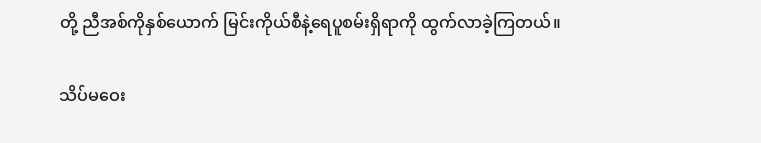တို့ ညီအစ်ကိုနှစ်ယောက် မြင်းကိုယ်စီနဲ့ရေပူစမ်းရှိရာကို ထွက်လာခဲ့ကြတယ်။

သိပ်မဝေး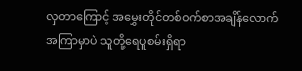လှတာကြောင့် အမွှေးတိုင်တစ်ဝက်စာအချိန်‌လောက်အကြာမှာပဲ သူတို့ရေပူစမ်းရှိရာ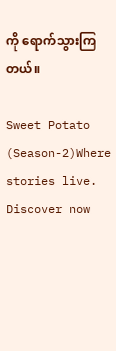ကို ရောက်သွားကြတယ်။

Sweet Potato (Season-2)Where stories live. Discover now